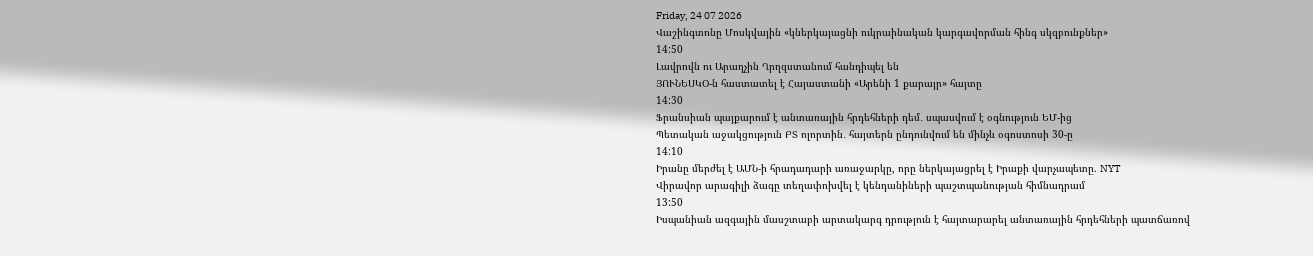Friday, 24 07 2026
Վաշինգտոնը Մոսկվային «կներկայացնի ուկրաինական կարգավորման հինգ սկզբունքներ»
14:50
Լավրովն ու Արաղչին Ղրղզստանում հանդիպել են
ՅՈՒՆԵՍԿՕ-ն հաստատել է Հայաստանի «Արենի 1 քարայր» հայտը
14:30
Ֆրանսիան պայքարում է անտառային հրդեհների դեմ․ սպասվում է օգնություն ԵՄ-ից
Պետական աջակցություն ԲՏ ոլորտին․ հայտերն ընդունվում են մինչև օգոստոսի 30-ը
14:10
Իրանը մերժել է ԱՄՆ-ի հրադադարի առաջարկը, որը ներկայացրել է Իրաքի վարչապետը. NYT
Վիրավոր արագիլի ձագը տեղափոխվել է կենդանիների պաշտպանության հիմնադրամ
13:50
Իսպանիան ազգային մասշտաբի արտակարգ դրություն է հայտարարել անտառային հրդեհների պատճառով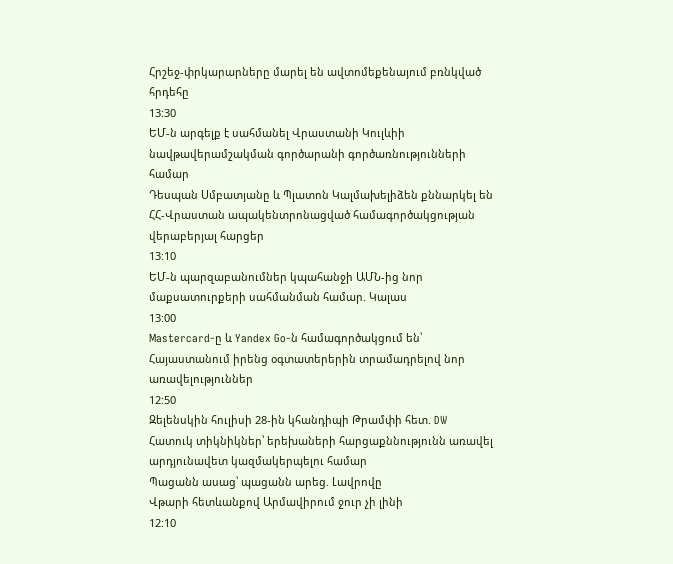Հրշեջ-փրկարարները մարել են ավտոմեքենայում բռնկված հրդեհը
13:30
ԵՄ-ն արգելք է սահմանել Վրաստանի Կուլևիի նավթավերամշակման գործարանի գործառնությունների համար
Դեսպան Սմբատյանը և Պլատոն Կալմախելիձեն քննարկել են ՀՀ-Վրաստան ապակենտրոնացված համագործակցության վերաբերյալ հարցեր
13:10
ԵՄ-ն պարզաբանումներ կպահանջի ԱՄՆ-ից նոր մաքսատուրքերի սահմանման համար. Կալաս
13:00
Mastercard-ը և Yandex Go-ն համագործակցում են՝ Հայաստանում իրենց օգտատերերին տրամադրելով նոր առավելություններ
12:50
Զելենսկին հուլիսի 28-ին կհանդիպի Թրամփի հետ. DW
Հատուկ տիկնիկներ՝ երեխաների հարցաքննությունն առավել արդյունավետ կազմակերպելու համար
Պացանն ասաց՝ պացանն արեց. Լավրովը
Վթարի հետևանքով Արմավիրում ջուր չի լինի
12:10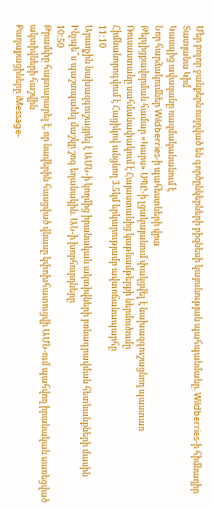Մեր բոլոր ջանքերն ուղղված են գործընկերների բիզնեսի կայունության պահպանմանը. Wildberries-ի հիմնադիր Տատյանա Կիմ
Կասպից ավազանը ռազմականանում է
Նոր հարձակումներ Wildberries-ի պահեստների վրա
Թերլիցքավորման համար «Կարս» ՍՊԸ-ի լցակայանում փակցվել է նախազգուշացնող պաստառ
Ռուսաստանը սահմանափակում է Հայաստանից կաթնամթերքի ներմուծումը
Հիմնանորոգվում է Հացիկով անցնող 3.5կմ երկարությամբ ավտոճանապարհը
11:10
Արաղչին նախազգուշացրել է ԱՄՆ-ի կողմից իրանական ակտիվների բռնագրավման հետևանքների մասին
Ինչպե՞ս պաշտպանել մաշկը շոգ եղանակին. ԱՆ-ի խորհուրդները
10:50
Թրամփը հայտարարել է, որ նավերին հասցված վնասը կփոխհատուցվի ԱՄՆ-ում պահվող իրանական սառեցված ակտիվների հաշվին
Քաղաքացիները iMessage-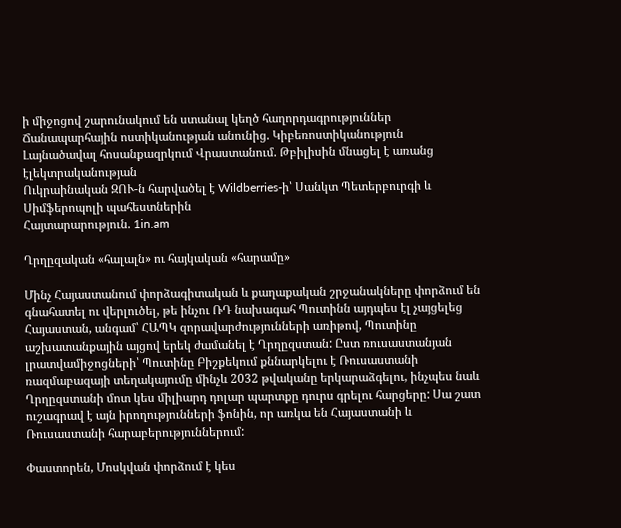ի միջոցով շարունակում են ստանալ կեղծ հաղորդագրություններ Ճանապարհային ոստիկանության անունից. Կիբեռոստիկանություն
Լայնածավալ հոսանքազրկում Վրաստանում. Թբիլիսին մնացել է առանց էլեկտրականության
Ուկրաինական ԶՈՒ-ն հարվածել է Wildberries-ի՝ Սանկտ Պետերբուրգի և Սիմֆերոպոլի պահեստներին
Հայտարարություն. 1in.am

Ղրղըզական «հալալն» ու հայկական «հարամը»

Մինչ Հայաստանում փորձագիտական և քաղաքական շրջանակները փորձում են գնահատել ու վերլուծել, թե ինչու ՌԴ նախագահ Պուտինն այդպես էլ չայցելեց Հայաստան, անգամ՝ ՀԱՊԿ զորավարժությունների առիթով, Պուտինը աշխատանքային այցով երեկ ժամանել է Ղրղըզստան: Ըստ ռուսաստանյան լրատվամիջոցների՝ Պուտինը Բիշքեկում քննարկելու է Ռուսաստանի ռազմաբազայի տեղակայումը մինչև 2032 թվականը երկարաձգելու, ինչպես նաև Ղրղըզստանի մոտ կես միլիարդ դոլար պարտքը դուրս գրելու հարցերը: Սա շատ ուշագրավ է այն իրողությունների ֆոնին, որ առկա են Հայաստանի և Ռուսաստանի հարաբերություններում:

Փաստորեն, Մոսկվան փորձում է կես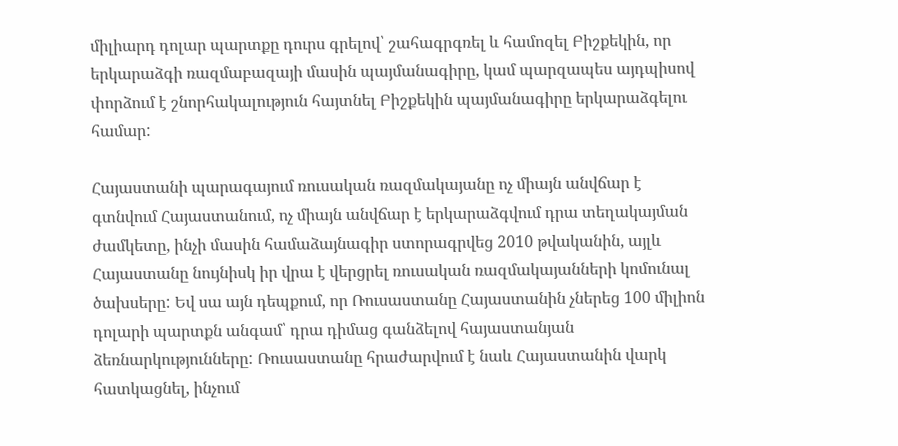միլիարդ դոլար պարտքը դուրս գրելով՝ շահագրգռել և համոզել Բիշքեկին, որ երկարաձգի ռազմաբազայի մասին պայմանագիրը, կամ պարզապես այդպիսով փորձում է շնորհակալություն հայտնել Բիշքեկին պայմանագիրը երկարաձգելու համար:

Հայաստանի պարագայում ռուսական ռազմակայանը ոչ միայն անվճար է գտնվում Հայաստանում, ոչ միայն անվճար է երկարաձգվում դրա տեղակայման ժամկետը, ինչի մասին համաձայնագիր ստորագրվեց 2010 թվականին, այլև Հայաստանը նույնիսկ իր վրա է վերցրել ռուսական ռազմակայանների կոմունալ ծախսերը: Եվ սա այն դեպքում, որ Ռուսաստանը Հայաստանին չներեց 100 միլիոն դոլարի պարտքն անգամ՝ դրա դիմաց գանձելով հայաստանյան ձեռնարկությունները: Ռուսաստանը հրաժարվում է նաև Հայաստանին վարկ հատկացնել, ինչում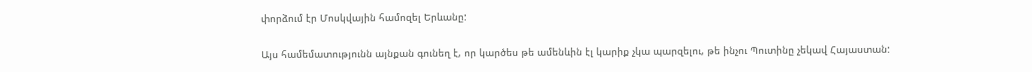փորձում էր Մոսկվային համոզել Երևանը:

Այս համեմատությունն այնքան գունեղ է, որ կարծես թե ամենևին էլ կարիք չկա պարզելու, թե ինչու Պուտինը չեկավ Հայաստան: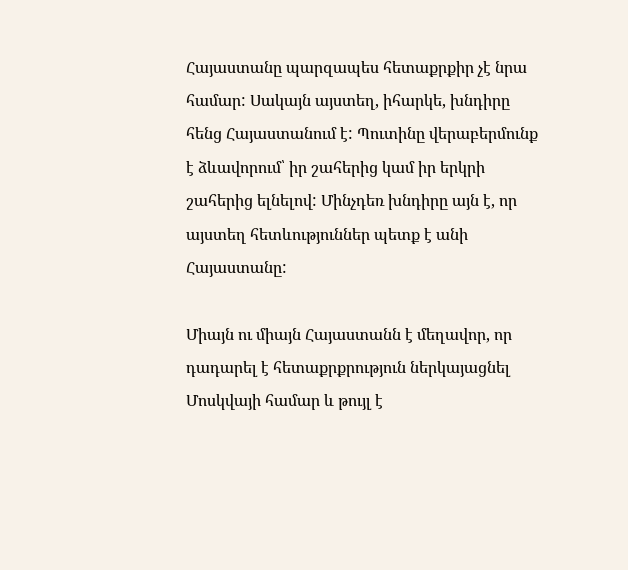Հայաստանը պարզապես հետաքրքիր չէ նրա համար: Սակայն այստեղ, իհարկե, խնդիրը հենց Հայաստանում է: Պուտինը վերաբերմունք է ձևավորում՝ իր շահերից կամ իր երկրի շահերից ելնելով: Մինչդեռ խնդիրը այն է, որ այստեղ հետևություններ պետք է անի Հայաստանը:

Միայն ու միայն Հայաստանն է մեղավոր, որ դադարել է հետաքրքրություն ներկայացնել Մոսկվայի համար և թույլ է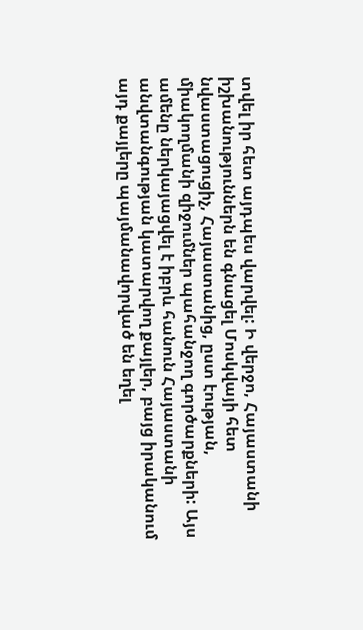տվել իր հետ այդպես վարվել: Ի վերջո, Հայաստանի իշխանություններն են գնացել Մոսկվայի հետ նվաստացուցիչ, Հայաստանից, ըստ էության, միակողմանի զիջումներ պահանջող գործարքների: Այս ամենը ներկայացվել է իբրև հանուն Հայաստանի անվտանգության կատարվող քայլեր, բայց իրականում այդ քայլերը պայմանավորված են եղել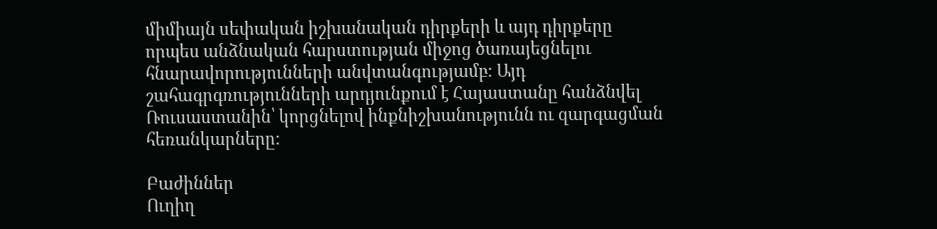միմիայն սեփական իշխանական դիրքերի և այդ դիրքերը որպես անձնական հարստության միջոց ծառայեցնելու հնարավորությունների անվտանգությամբ: Այդ շահագրգռությունների արդյունքում է Հայաստանը հանձնվել Ռուսաստանին՝ կորցնելով ինքնիշխանությունն ու զարգացման հեռանկարները:

Բաժիններ
Ուղիղ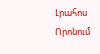Լրահոս
Որոնում